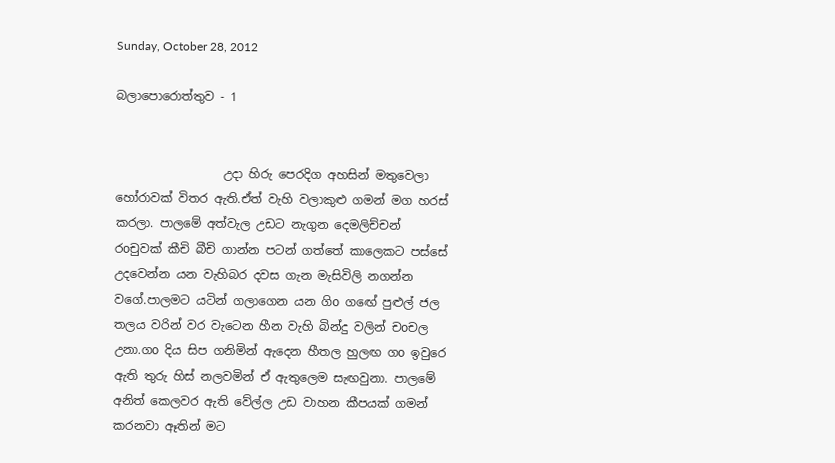Sunday, October 28, 2012

බලාපොරොත්තුව - 1


                  උදා හිරු පෙරදිග අහසින් මතුවෙලා හෝරාවක් විතර ඇති.ඒත් වැහි වලාකුළු ගමන් මග හරස් කරලා. පාලමේ අත්වැල උඩට නැගුන දෙමලිච්චන් රoචුවක් කීචි බීචි ගාන්න පටන් ගත්තේ කාලෙකට පස්සේ උදවෙන්න යන වැහිබර දවස ගැන මැසිවිලි නගන්න වගේ.පාලමට යටින් ගලාගෙන යන ගිo ගඟේ පුළුල් ජල තලය වරින් වර වැටෙන හීන වැහි බින්දු වලින් චoචල උනා.ගo දිය සිප ගනිමින් ඇදෙන හීතල හුලඟ ගo ඉවුරෙ ඇති තුරු හිස් නලවමින් ඒ ඇතුලෙම සැඟවුනා. පාලමේ අනිත් කෙලවර ඇති වේල්ල උඩ වාහන කීපයක් ගමන් කරනවා ඈතින් මට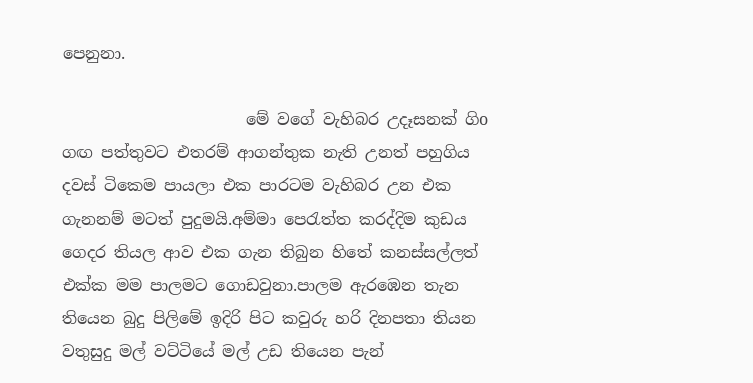පෙනුනා.

                       මේ වගේ වැහිබර උදෑසනක් ගිo ගඟ පත්තුවට එතරම් ආගන්තුක නැති උනත් පහුගිය දවස් ටිකෙම පායලා එක පාරටම වැහිබර උන එක ගැනනම් මටත් පුදුමයි.අම්මා පෙ‍රැත්ත කරද්දිම කුඩය ගෙදර තියල ආව එක ගැන තිබුන හිතේ කනස්සල්ලත් එක්ක මම පාලමට ගොඩවුනා.පාලම ඇරඹෙන තැන තියෙන බුදු පිලිමේ ඉදිරි පිට කවුරු හරි දිනපතා තියන වතුසුදු මල් වට්ටියේ මල් උඩ තියෙන පැන්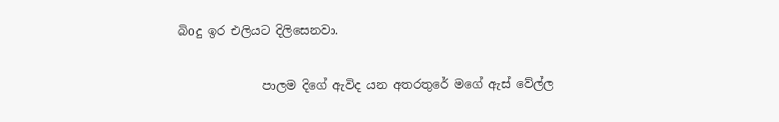බිoදු ඉර එලියට දිලිසෙනවා.

              පාලම දිගේ ඇවිද යන අතරතුරේ මගේ ඇස් වේල්ල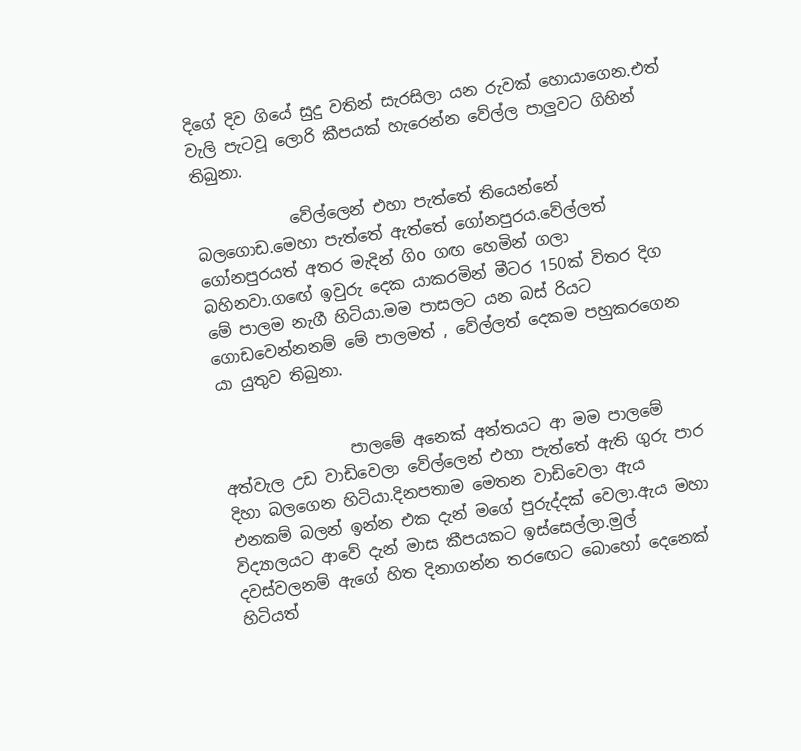දිගේ දිව ගියේ සුදු වතින් සැරසිලා යන රුවක් හොයාගෙන.එත් වැලි පැටවූ ලොරි කීපයක් හැරෙන්න වේල්ල පාලුවට ගිහින් තිබුනා.

            වේල්ලෙන් එහා පැත්තේ තියෙන්නේ බලගොඩ.මෙහා පැත්තේ ඇත්තේ ගෝනපුරය.වේල්ලත් ගෝනපුරයත් අතර මැදින් ගිo ගඟ හෙමින් ගලා බහිනවා.ගඟේ ඉවුරු දෙක යාකරමින් මීටර 150ක් විතර දිග මේ පාලම නැගී හිටියා.මම පාසලට යන බස් රියට ගොඩවෙන්නනම් මේ පාලමත් , වේල්ලත් දෙකම පහුකරගෙන යා යුතුව තිබුනා.


                පාලමේ අනෙක් අන්තයට ආ මම පාලමේ අත්වැල උඩ වාඩිවෙලා වේල්ලෙන් එහා පැත්තේ ඇති ගුරු පාර දිහා බලගෙන හිටියා.දිනපතාම මෙතන වාඩිවෙලා ඇය එනකම් බලන් ඉන්න එක දැන් මගේ පුරුද්දක් වෙලා.ඇය මහා විද්‍යාලයට ආවේ දැන් මාස කීපයකට ඉස්සෙල්ලා.මුල් දවස්වලනම් ඇගේ හිත දිනාගන්න තර‍ඟෙට බොහෝ දෙනෙක් හිටියත්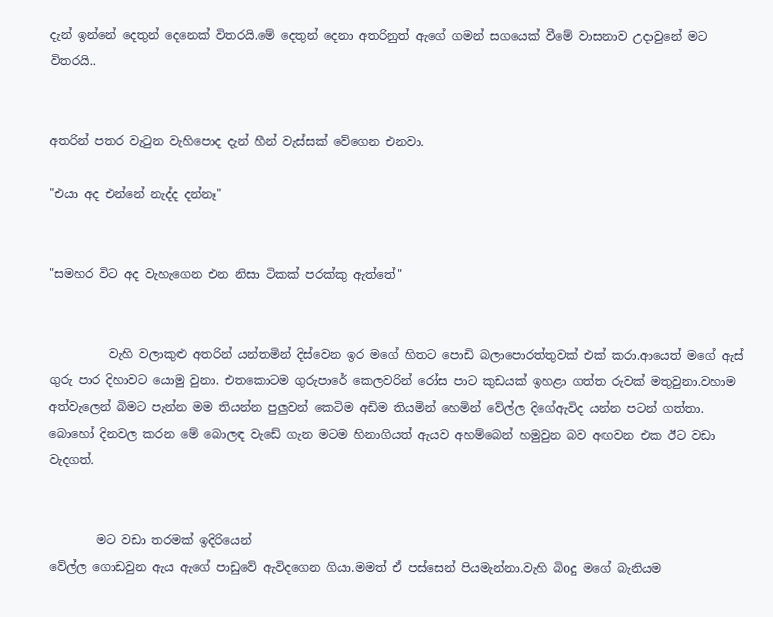දැන් ඉන්නේ දෙතුන් දෙනෙක් විතරයි.මේ දෙතුන් දෙනා අතරිනුත් ඇගේ ගමන් සගයෙක් වීමේ වාසනාව උදාවුනේ මට විතරයි..


අතරින් පතර වැ‍ටුන වැහිපොද දැන් හීන් වැස්සක් වේගෙන එනවා.

"එයා අද එන්නේ නැද්ද දන්නෑ"


"සමහර විට අද වැහැගෙන එන නිසා ටිකක් පරක්කු ඇත්තේ"


          වැහි වලාකුළු අතරින් යන්තමින් දිස්වෙන ඉර මගේ හිතට පොඩි බලාපොරත්තුවක් එක් කරා.ආයෙත් මගේ ඇස් ගුරු පාර දිහාවට යොමු වුනා. එතකොටම ගුරුපාරේ කෙලවරින් රෝස පාට කුඩයක් ඉහළා ගත්ත රුවක් මතුවුනා.වහාම අත්වැලෙන් බිමට පැන්න මම තියන්න පුලුවන් කෙටිම අඩිම තියමින් හෙමින් වේල්ල දිගේඇවිද යන්න පටන් ගත්තා. බොහෝ දිනවල කරන මේ බොලඳ වැඩේ ගැන මටම හිනාගියත් ඇයව අහම්බෙන් හමුවුන බව අඟවන එක ඊට වඩා වැදගත්.


        මට වඩා තරමක් ඉදිරියෙන්
වේල්ල ගොඩවුන ඇය ඇගේ පාඩුවේ ඇවිදගෙන ගියා.මමත් ඒ පස්සෙන් පියමැන්නා.වැහි බිoදු මගේ බැනියම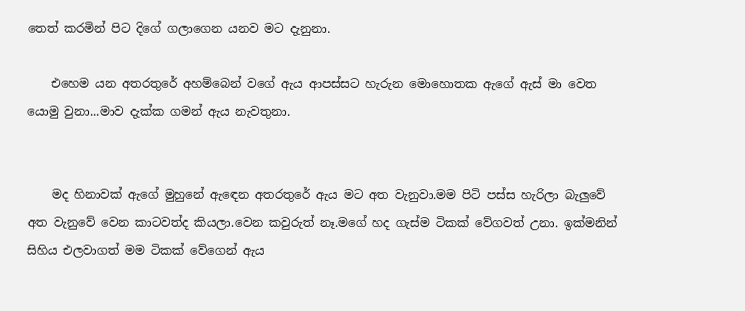තෙත් කරමින් පිට දිගේ ගලාගෙන යනව මට දැනුනා.

    එහෙම යන අතරතුරේ අහම්බෙන් වගේ ඇය ආපස්සට හැරුන මොහොතක ඇගේ ඇස් මා වෙත යොමු වුනා...මාව දැක්ක ගමන් ඇය නැවතුනා.


    මද හිනාවක් ඇගේ මුහුනේ ඇ‍ඳෙන අතරතුරේ ඇය මට අත වැනුවා.මම පිටි පස්ස හැරිලා බැලුවේ අත වැනුවේ වෙන කාටවත්ද කියලා.වෙන කවුරුත් නෑ.මගේ හද ගැස්ම ටිකක් වේගවත් උනා. ඉක්මනින් සිහිය එලවාගත් මම ටිකක් වේගෙන් ඇය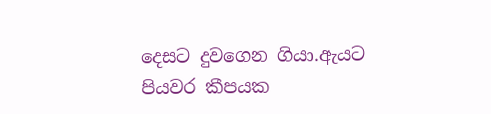දෙසට දුවගෙන ගියා.ඇයට පියවර කීපයක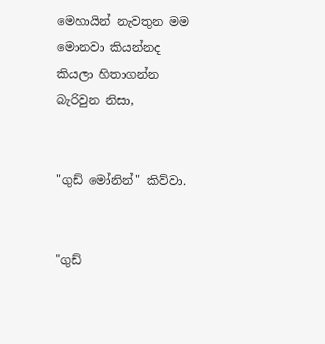මෙහායින් නැවතුන මම මොනවා කියන්නද කියලා හිතාගන්න බැරිවුන නිසා,


"ගුඩ් මෝනින්" කිව්වා.


"ගුඩ්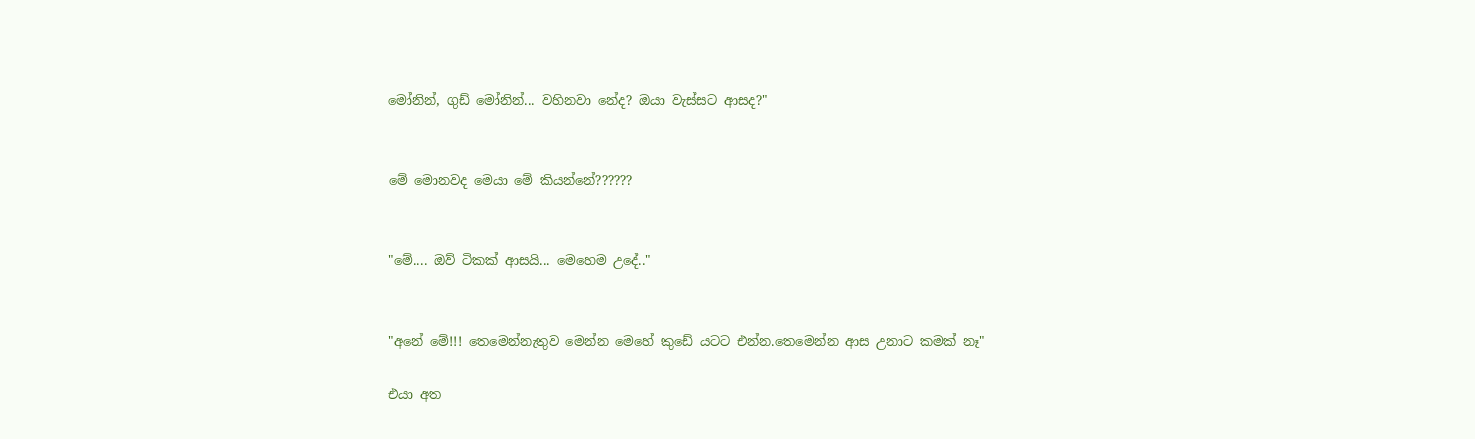මෝනින්, ගුඩ් මෝනින්... වහිනවා නේද? ඔයා වැස්සට ආසද?"


මේ මොනවද මෙයා මේ කියන්නේ??????


"මේ.... ඔව් ටිකක් ආසයි... මෙහෙම උදේ.."


"අනේ මේ!!! තෙමෙන්නැතුව මෙන්න මෙහේ කුඩේ යටට එන්න.තෙමෙන්න ආස උනාට කමක් නෑ"

එයා අත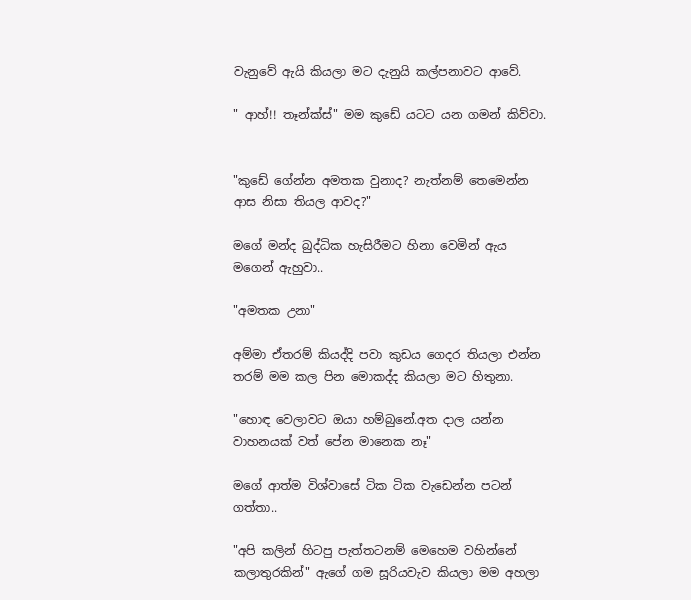වැනුවේ ඇයි කියලා මට දැනුයි කල්පනාවට ආවේ.

" ආහ්!! තෑන්ක්ස්" මම කුඩේ යටට යන ගමන් කිව්වා.


"කුඩේ ගේන්න අමතක වුනාද? නැත්නම් තෙමෙන්න ආස නිසා තියල ආවද?"

මගේ මන්ද බුද්ධික හැසිරීමට හිනා වෙමින් ඇය මගෙන් ඇහුවා..

"අමතක උනා"

අම්මා ඒතරම් කියද්දි පවා කුඩය ගෙදර තියලා එන්න තරම් මම කල පින මොකද්ද කියලා මට හිතුනා.

"හොඳ වෙලාවට ඔයා හම්බුනේ.අත දාල යන්න වාහනයක් වත් පේන මානෙක නෑ"

මගේ ආත්ම විශ්වාසේ ටික ටික වැඩෙන්න පටන් ගත්තා..

"අපි කලින් හිටපු පැත්තටනම් මෙහෙම වහින්නේ කලාතුරකින්" ඇගේ ගම සූරියවැව කියලා මම අහලා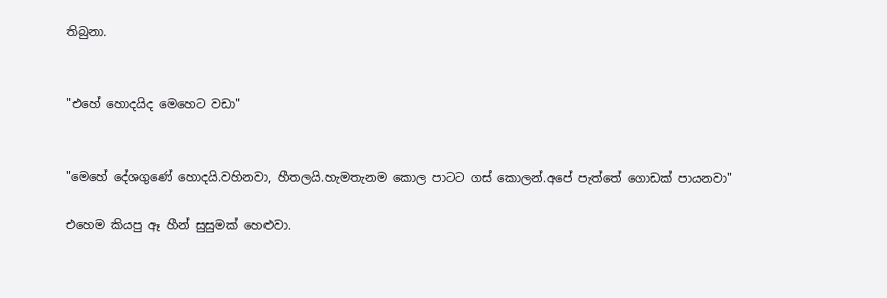තිබුනා.


"එහේ හොදයිද මෙහෙට වඩා"


"මෙහේ දේශගුණේ හොදයි.වහිනවා, හීතලයි.හැමතැනම කොල පාටට ගස් කොලන්.අපේ පැත්තේ ගොඩක් පායනවා"

එහෙම කියපු ඈ හීන් සුසුමක් හෙළුවා.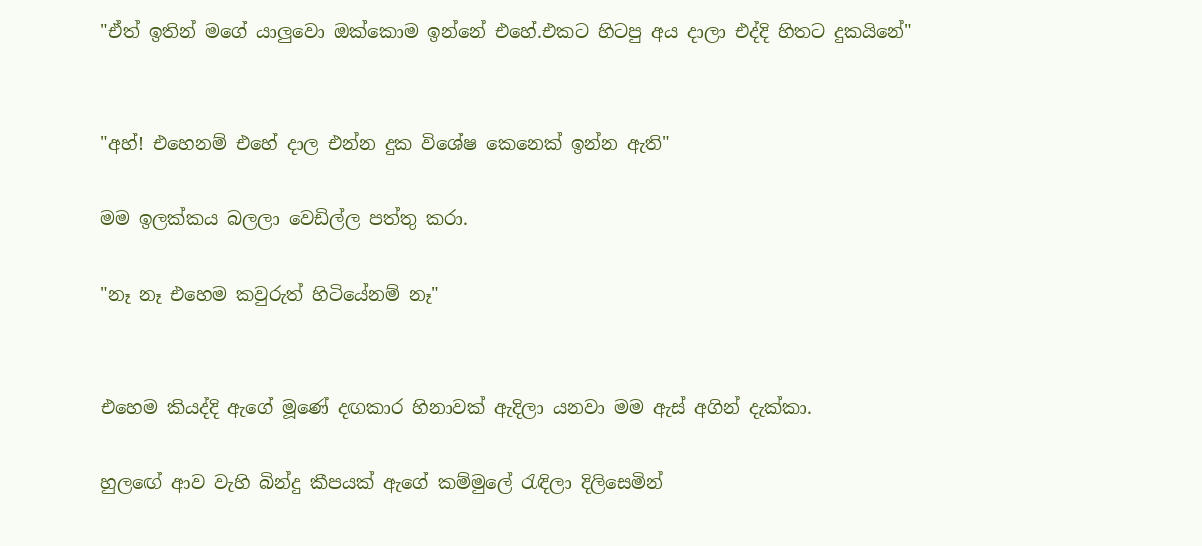"ඒත් ඉතින් මගේ යාලුවො ඔක්කොම ඉන්නේ එහේ.එකට හිටපු අය දාලා එද්දි හිතට දුකයිනේ"


"අහ්! එහෙනම් එහේ දාල එන්න දුක විශේෂ කෙනෙක් ඉන්න ඇති"

මම ඉලක්කය බලලා වෙඩිල්ල පත්තු කරා.

"නෑ නෑ එහෙම කවුරුත් හිටියේනම් නෑ"


එහෙම කියද්දි ඇගේ මූණේ දඟකාර හිනාවක් ඇදිලා යනවා මම ඇස් අගින් දැක්කා.

හුලඟේ ආව වැහි බින්දු කීපයක් ඇගේ කම්මුලේ ‍රැඳිලා දිලිසෙමින්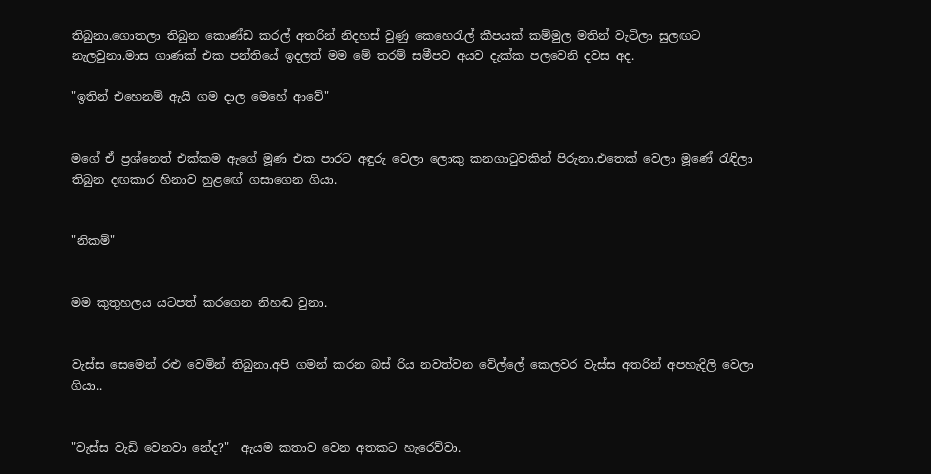තිබුනා.ගොතලා තිබුන කොණ්ඩ කරල් අතරින් නිදහස් වුණු කෙහෙ‍රැල් කීපයක් කම්මුල මතින් වැටිලා සුලඟට නැලවුනා.මාස ගාණක් එක පන්තියේ ඉදලත් මම මේ තරම් සමීපව අයව දැක්ක පලවෙනි දවස අද.

"ඉතින් එහෙනම් ඇයි ගම දාල මෙහේ ආවේ"


මගේ ඒ ප්‍රශ්නෙත් එක්කම ඇගේ මූණ එක පාරට අඳුරු වෙලා ලොකු කනගා‍ටුවකින් පිරුනා.එතෙක් වෙලා මූණේ ‍රැඳිලා තිබුන දඟකාර හිනාව හුළඟේ ගසාගෙන ගියා.


"නිකම්"


මම කුතුහලය යටපත් කරගෙන නිහඬ වුනා.


වැස්ස සෙමෙන් රළු වෙමින් තිබුනා.අපි ගමන් කරන බස් රිය නවත්වන වේල්ලේ කෙලවර වැස්ස අතරින් අපහැදිලි වෙලා ගියා..


"වැස්ස වැඩි වෙනවා නේද?"  ඇයම කතාව වෙන අතකට හැරෙව්වා.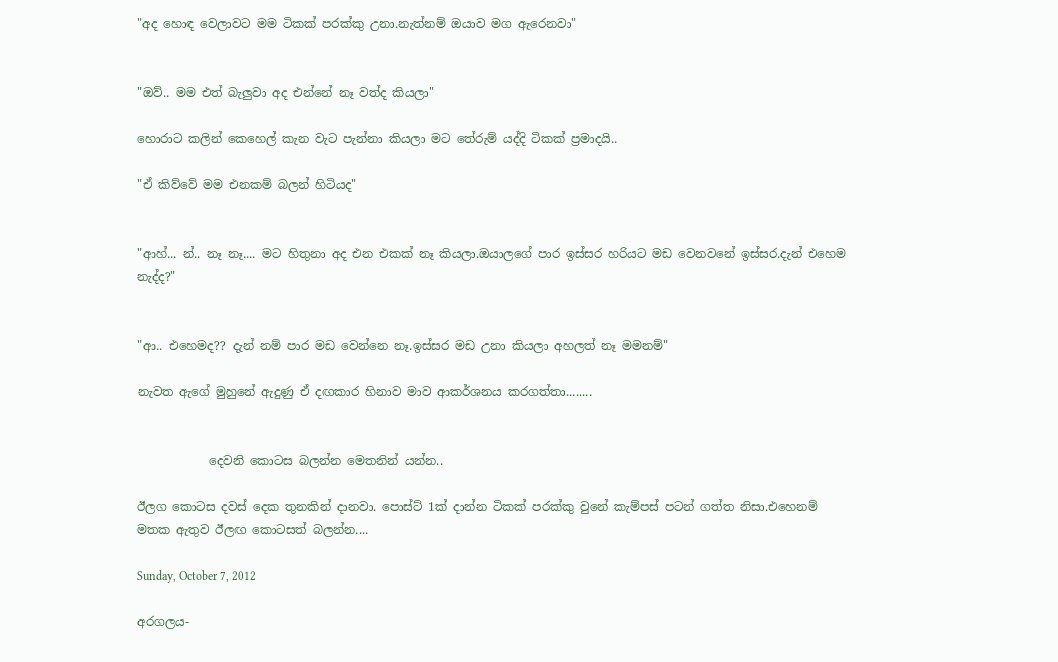"අද හොඳ වෙලාවට මම ටිකක් පරක්කු උනා.නැත්නම් ඔයාව මග ඇරෙනවා"


"ඔව්.. මම එත් බැලුවා අද එන්නේ නෑ වත්ද කියලා"

හොරාට කලින් කෙහෙල් කැන වැට පැන්නා කියලා මට තේරුම් යද්දි ටිකක් ප්‍රමාදයි..

"ඒ කිව්වේ මම එනකම් බලන් හිටියද"


"ආහ්... න්.. නෑ නෑ.... මට හිතුනා අද එන එකක් නෑ කියලා.ඔයාලගේ පාර ඉස්සර හරියට මඩ වෙනවනේ ඉස්සර.දැන් එහෙම නැද්ද?"


"ආ.. එහෙමද?? දැන් නම් පාර මඩ වෙන්නෙ නෑ.ඉස්සර මඩ උනා කියලා අහලත් නෑ මමනම්"

නැවත ඇගේ මුහුනේ ඇදුණු ඒ දඟකාර හිනාව මාව ආකර්ශනය කරගත්තා........


            දෙවනි කොටස බලන්න මෙතනින් යන්න..

ඊලග කොටස දවස් දෙක තුනකින් දානවා. පොස්ට් 1ක් දාන්න ටිකක් පරක්කු වුනේ කැම්පස් පටන් ගත්ත නිසා.එහෙනම් මතක ඇතුව ඊලඟ කොටසත් බලන්න....

Sunday, October 7, 2012

අරගලය-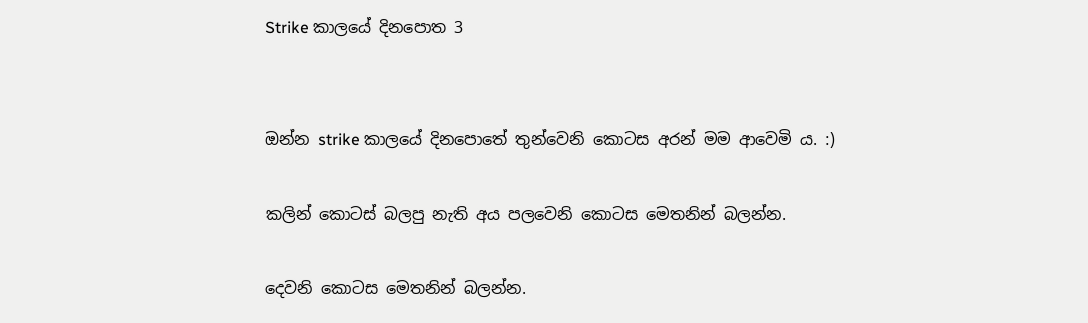Strike කාලයේ දිනපොත 3


ඔන්න strike කාලයේ දිනපොතේ තුන්වෙනි කොටස අරන් මම ආවෙමි ය. :)

කලින් කොටස් බලපු නැති අය පලවෙනි කොටස මෙතනින් බලන්න.

දෙවනි කොටස මෙතනින් බලන්න.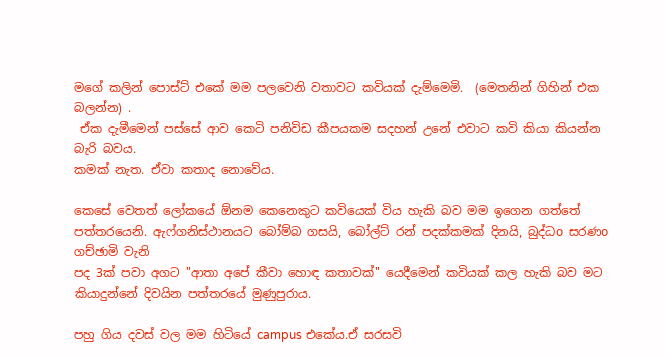මගේ කලින් පොස්ට් එකේ මම පලවෙනි වතාවට කවියක් දැම්මෙමි.  (මෙතනින් ගිහින් එක බලන්න) .
 ඒක දැමීමෙන් පස්සේ ආව කෙටි පනිවිඩ කීපයකම සදහන් උනේ එවාට කවි කියා කියන්න බැරි බවය.
කමක් නැත. ඒවා කතාද නොවේය.

කෙසේ වෙතත් ලෝකයේ ඕනම කෙනෙකුට කවියෙක් විය හැකි බව මම ඉගෙන ගත්තේ පත්තරයෙනි. ඇෆ්ගනිස්ථානයට බෝම්බ ගසයි, බෝල්ට් රන් පදක්කමක් දිනයි, බුද්ධo සරණo ගච්ඡාමි වැනි
පද 3ක් පවා අගට "ආතා අපේ කීවා හොඳ කතාවක්" යෙදීමෙන් කවියක් කල හැකි බව මට කියාදුන්නේ දිවයින පත්තරයේ මුණුපුරාය.

පහු ගිය දවස් වල මම හිටියේ campus එකේය.ඒ සරසවි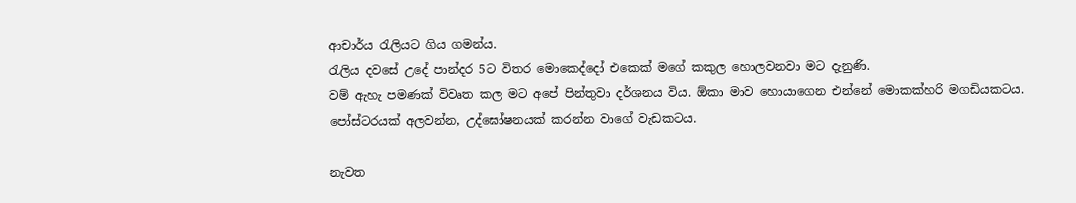ආචාර්ය ‍රැලියට ගිය ගමන්ය.
රැලිය දවසේ උදේ පාන්දර 5ට විතර මොකෙද්දෝ එකෙක් මගේ කකුල හොලවනවා මට දැනුණි.
වම් ඇහැ පමණක් විවෘත කල මට අපේ පින්තුවා දර්ශනය විය. ඕකා මාව හොයාගෙන එන්නේ මොකක්හරි මගඩියකටය. පෝස්ටරයක් අලවන්න, උද්ඝෝෂනයක් කරන්න වාගේ වැඩකටය.

නැවත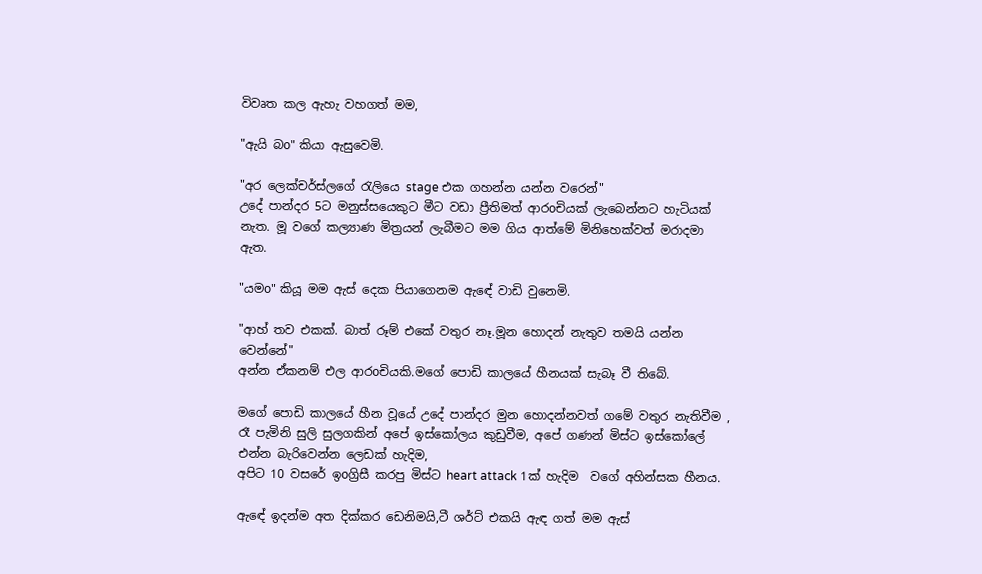විවෘත කල ඇහැ වහගත් මම,

"ඇයි බo" කියා ඇසුවෙමි.

"අර ලෙක්චර්ස්ලගේ ‍රැලියෙ stage එක ගහන්න යන්න වරෙන්"
උදේ පාන්දර 5ට මනුස්සයෙකුට මීට වඩා ප්‍රීතිමත් ආරoචියක් ලැබෙන්නට හැටියක් නැත. මූ වගේ කල්‍යාණ මිත්‍රයන් ලැබීමට මම ගිය ආත්මේ මිනිහෙක්වත් මරාදමා ඇත.

"යමo" කියූ මම ඇස් දෙක පියාගෙනම ඇඳේ වාඩි වුනෙමි.

"ආහ් තව එකක්. බාත් රූම් එකේ වතුර නෑ.මූන හොදන් නැතුව තමයි යන්න වෙන්නේ"
අන්න ඒකනම් එල ආරoචියකි.මගේ පොඩි කාලයේ හීනයක් සැබෑ වී තිබේ.

මගේ පොඩි කාලයේ හීන වූයේ උදේ පාන්දර මුන හොදන්නවත් ගමේ වතුර නැතිවීම , රෑ පැමිනි සුලි සුලගකින් අපේ ඉස්කෝලය කුඩුවීම, අපේ ගණන් මිස්ට ඉස්කෝලේ එන්න බැරිවෙන්න ලෙඩක් හැදිම,
අපිට 10 වසරේ ඉoග්‍රිසී කරපු මිස්ට heart attack 1ක් හැදිම  වගේ අහින්සක හීනය.

ඇඳේ ඉදන්ම අත දික්කර ඩෙනිමයි,ටී ශර්ට් එකයි ඇඳ ගත් මම ඇස්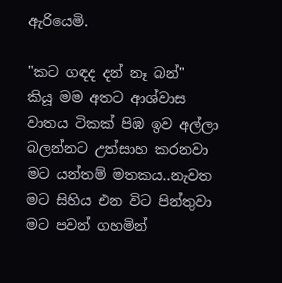ඇරියෙමි.

"කට ගඳද දන් නෑ බන්"
කියූ මම අතට ආශ්වාස වාතය ටිකක් පිඹ ඉව අල්ලා බලන්නට උත්සාහ කරනවා මට යන්තම් මතකය..නැවත මට සිහිය එන විට පින්තුවා මට පවන් ගහමින්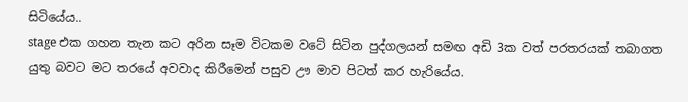සිටියේය..
stage එක ගහන තැන කට අරින සෑම විටකම වටේ සිටින පුද්ගලයන් සමඟ අඩි 3ක වත් පරතරයක් තබාගත යුතු බවට මට තරයේ අවවාද කිරීමෙන් පසුව ඌ මාව පිටත් කර හැරියේය.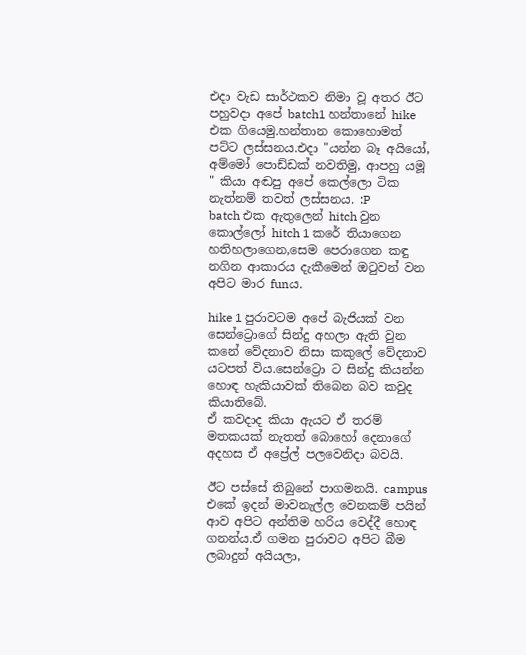එදා වැඩ සාර්ථකව නිමා වූ අතර ඊට පහුවදා අපේ batch1 හන්තානේ hike එක ගියෙමු.හන්තාන කොහොමත් පට්ට ලස්සනය.එදා "යන්න බෑ අයියෝ, අම්මෝ පොඩ්ඩක් නවතිමු, ආපහු යමූ " කියා අඬපු අපේ කෙල්ලො ටික නැත්නම් තවත් ලස්සනය. :P
batch එක ඇතුලෙන් hitch වුන කොල්ලෝ hitch 1 කරේ තියාගෙන හතිහලාගෙන,සෙම පෙරාගෙන කඳු නගින ආකාරය දැකීමෙන් ඔ‍ටුවන් වන අපිට මාර funය.

hike 1 පුරාවටම අපේ බැජියක් වන සෙන්ට්‍රොගේ සින්දු අහලා ඇති වුන කනේ වේදනාව නිසා කකුලේ වේදනාව යටපත් විය.සෙන්ට්‍රො ට සින්දු කියන්න හොඳ හැකියාවක් තිබෙන බව කවුද කියාතිබේ.
ඒ කවදාද කියා ඇයට ඒ තරම් මතකයක් නැතත් බොහෝ දෙනාගේ අදහස ඒ අප්‍රේල් පලවෙනිදා බවයි.

ඊට පස්සේ තිබුනේ පාගමනයි. campus එකේ ඉදන් මාවනැල්ල වෙනකම් පයින් ආව අපිට අන්තිම හරිය වෙද්දී හොඳ ගනන්ය.ඒ ගමන පුරාවට අපිට බීම ලබාදුන් අයියලා,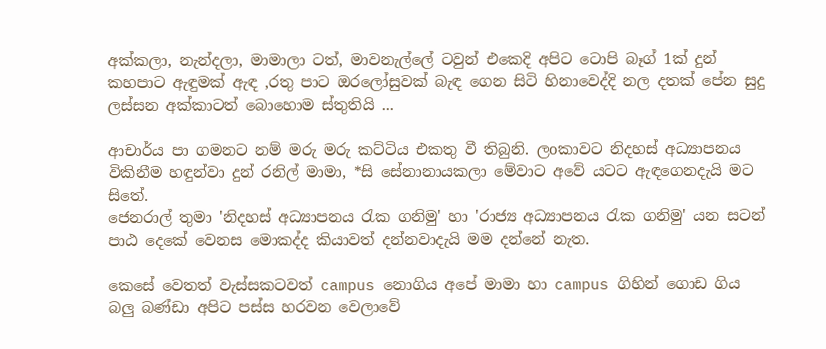අක්කලා, නැන්දලා, මාමාලා ටත්, මාවනැල්ලේ ටවුන් එකෙදි අපිට ටොපි බෑග් 1ක් දුන් කහපාට ඇඳුමක් ඇඳ ,රතු පාට ඔරලෝසුවක් බැඳ ගෙන සිටි හිනාවෙද්දි නල දතක් පේන සුදු ලස්සන අක්කාටත් බොහොම ස්තුතියි ...

ආචාර්ය පා ගමනට නම් මරු මරු කට්ටිය එකතු වී තිබුනි. ලoකාවට නිදහස් අධ්‍යාපනය විකිනීම හඳුන්වා දුන් රනිල් මාමා, *සි සේනානායකලා මේවාට අවේ යටට ඇඳගෙනදැයි මට සිතේ.
ජෙනරාල් තුමා 'නිදහස් අධ්‍යාපනය ‍රැක ගනිමු' හා 'රාජ්‍ය අධ්‍යාපනය ‍රැක ගනිමු' යන සටන් පාඨ දෙකේ වෙනස මොකද්ද කියාවත් දන්නවාදැයි මම දන්නේ නැත.

කෙසේ වෙතත් වැස්සකටවත් campus නොගිය අපේ මාමා හා campus ගිහින් ගොඩ ගිය බලු බණ්ඩා අපිට පස්ස හරවන වෙලාවේ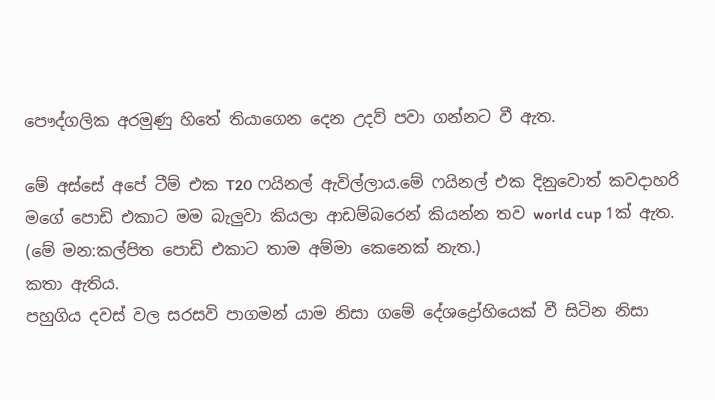පෞද්ගලික අරමුණු හිතේ තියාගෙන දෙන උදව් පවා ගන්නට වී ඇත.

මේ අස්සේ අපේ ටීම් එක T20 ෆයිනල් ඇවිල්ලාය.මේ ෆයිනල් එක දිනුවොත් කවදාහරි මගේ පොඩි එකාට මම බැලුවා කියලා ආඩම්බරෙන් කියන්න තව world cup 1ක් ඇත. (මේ මන:කල්පිත පොඩි එකාට තාම අම්මා කෙනෙක් නැත.)
කතා ඇතිය.
පහුගිය දවස් වල සරසවි පාගමන් යාම නිසා ගමේ දේශද්‍රෝහියෙක් වී සිටින නිසා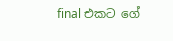final එකට ගේ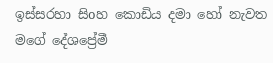ඉස්සරහා සිoහ කොඩිය දමා හෝ නැවත මගේ දේශප්‍රේමී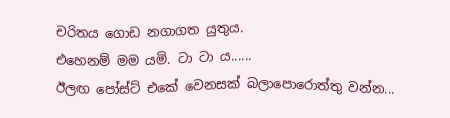චරිතය ගොඩ නගාගත යුතුය.
එහෙනම් මම යමි. ටා ටා ය......
ඊලඟ පෝස්ට් එකේ වෙනසක් බලාපොරොත්තු වන්න...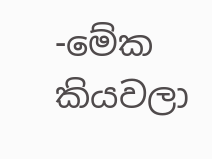-මේක කියවලා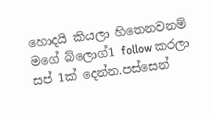හොදයි කියලා හිතෙනවනම් මගේ බ්ලොග්1 follow කරලා සප් 1ක් දෙන්න.පස්සෙන්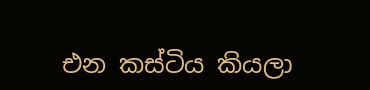එන කස්ටිය කියලා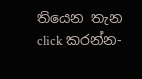තියෙන තැන click කරන්න-